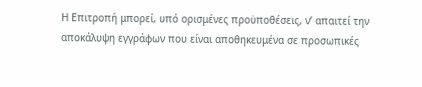Η Επιτροπή μπορεί, υπό ορισμένες προϋποθέσεις, ν’ απαιτεί την αποκάλυψη εγγράφων που είναι αποθηκευμένα σε προσωπικές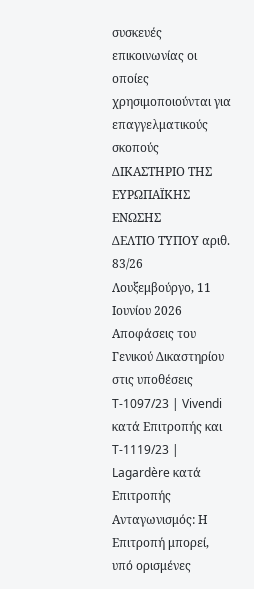συσκευές επικοινωνίας οι οποίες χρησιμοποιούνται για επαγγελματικούς σκοπούς
ΔΙΚΑΣΤΗΡΙΟ ΤΗΣ ΕΥΡΩΠΑΪΚΗΣ ΕΝΩΣΗΣ
ΔΕΛΤΙΟ ΤΥΠΟΥ αριθ. 83/26
Λουξεμβούργο, 11 Ιουνίου 2026
Αποφάσεις του Γενικού Δικαστηρίου στις υποθέσεις T-1097/23 | Vivendi κατά Επιτροπής και T-1119/23 | Lagardère κατά Επιτροπής
Ανταγωνισμός: Η Επιτροπή μπορεί, υπό ορισμένες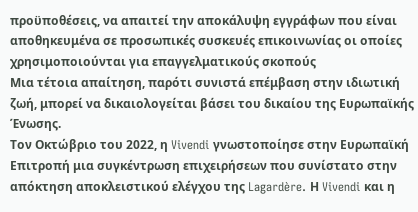προϋποθέσεις, να απαιτεί την αποκάλυψη εγγράφων που είναι αποθηκευμένα σε προσωπικές συσκευές επικοινωνίας οι οποίες χρησιμοποιούνται για επαγγελματικούς σκοπούς
Μια τέτοια απαίτηση, παρότι συνιστά επέμβαση στην ιδιωτική ζωή, μπορεί να δικαιολογείται βάσει του δικαίου της Ευρωπαϊκής Ένωσης.
Τον Οκτώβριο του 2022, η Vivendi γνωστοποίησε στην Ευρωπαϊκή Επιτροπή μια συγκέντρωση επιχειρήσεων που συνίστατο στην απόκτηση αποκλειστικού ελέγχου της Lagardère. Η Vivendi και η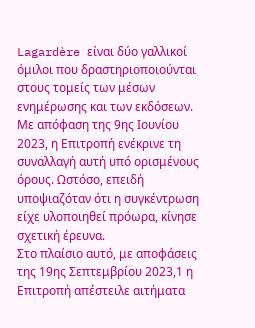Lagardère είναι δύο γαλλικοί όμιλοι που δραστηριοποιούνται στους τομείς των μέσων ενημέρωσης και των εκδόσεων.
Με απόφαση της 9ης Ιουνίου 2023, η Επιτροπή ενέκρινε τη συναλλαγή αυτή υπό ορισμένους όρους. Ωστόσο, επειδή υποψιαζόταν ότι η συγκέντρωση είχε υλοποιηθεί πρόωρα, κίνησε σχετική έρευνα.
Στο πλαίσιο αυτό, με αποφάσεις της 19ης Σεπτεμβρίου 2023,1 η Επιτροπή απέστειλε αιτήματα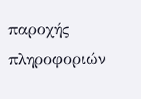παροχής πληροφοριών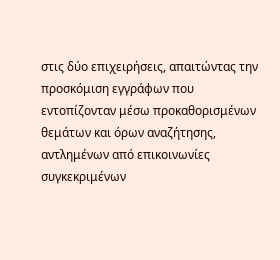στις δύο επιχειρήσεις, απαιτώντας την προσκόμιση εγγράφων που εντοπίζονταν μέσω προκαθορισμένων θεμάτων και όρων αναζήτησης, αντλημένων από επικοινωνίες συγκεκριμένων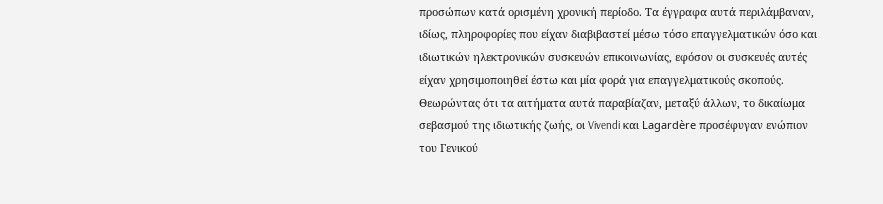προσώπων κατά ορισμένη χρονική περίοδο. Τα έγγραφα αυτά περιλάμβαναν, ιδίως, πληροφορίες που είχαν διαβιβαστεί μέσω τόσο επαγγελματικών όσο και ιδιωτικών ηλεκτρονικών συσκευών επικοινωνίας, εφόσον οι συσκευές αυτές είχαν χρησιμοποιηθεί έστω και μία φορά για επαγγελματικούς σκοπούς.
Θεωρώντας ότι τα αιτήματα αυτά παραβίαζαν, μεταξύ άλλων, το δικαίωμα σεβασμού της ιδιωτικής ζωής, οι Vivendi και Lagardère προσέφυγαν ενώπιον του Γενικού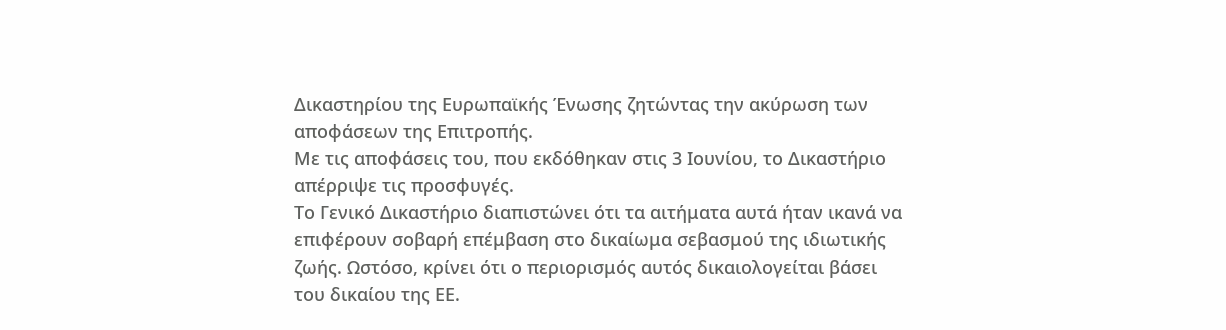Δικαστηρίου της Ευρωπαϊκής Ένωσης ζητώντας την ακύρωση των αποφάσεων της Επιτροπής.
Με τις αποφάσεις του, που εκδόθηκαν στις 3 Ιουνίου, το Δικαστήριο απέρριψε τις προσφυγές.
Το Γενικό Δικαστήριο διαπιστώνει ότι τα αιτήματα αυτά ήταν ικανά να επιφέρουν σοβαρή επέμβαση στο δικαίωμα σεβασμού της ιδιωτικής ζωής. Ωστόσο, κρίνει ότι ο περιορισμός αυτός δικαιολογείται βάσει του δικαίου της ΕΕ.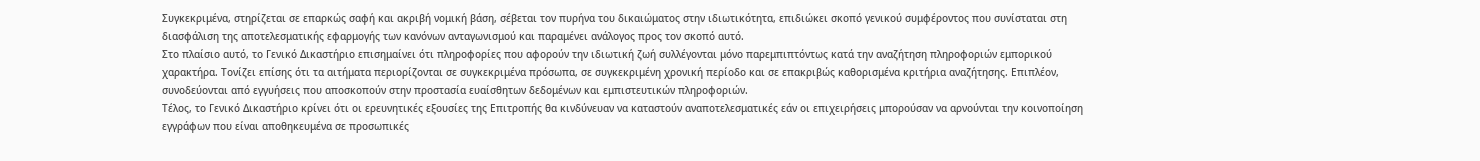Συγκεκριμένα, στηρίζεται σε επαρκώς σαφή και ακριβή νομική βάση, σέβεται τον πυρήνα του δικαιώματος στην ιδιωτικότητα, επιδιώκει σκοπό γενικού συμφέροντος που συνίσταται στη διασφάλιση της αποτελεσματικής εφαρμογής των κανόνων ανταγωνισμού και παραμένει ανάλογος προς τον σκοπό αυτό.
Στο πλαίσιο αυτό, το Γενικό Δικαστήριο επισημαίνει ότι πληροφορίες που αφορούν την ιδιωτική ζωή συλλέγονται μόνο παρεμπιπτόντως κατά την αναζήτηση πληροφοριών εμπορικού χαρακτήρα. Τονίζει επίσης ότι τα αιτήματα περιορίζονται σε συγκεκριμένα πρόσωπα, σε συγκεκριμένη χρονική περίοδο και σε επακριβώς καθορισμένα κριτήρια αναζήτησης. Επιπλέον, συνοδεύονται από εγγυήσεις που αποσκοπούν στην προστασία ευαίσθητων δεδομένων και εμπιστευτικών πληροφοριών.
Τέλος, το Γενικό Δικαστήριο κρίνει ότι οι ερευνητικές εξουσίες της Επιτροπής θα κινδύνευαν να καταστούν αναποτελεσματικές εάν οι επιχειρήσεις μπορούσαν να αρνούνται την κοινοποίηση εγγράφων που είναι αποθηκευμένα σε προσωπικές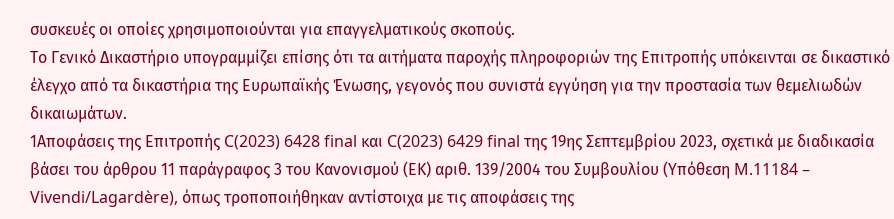συσκευές οι οποίες χρησιμοποιούνται για επαγγελματικούς σκοπούς.
Το Γενικό Δικαστήριο υπογραμμίζει επίσης ότι τα αιτήματα παροχής πληροφοριών της Επιτροπής υπόκεινται σε δικαστικό έλεγχο από τα δικαστήρια της Ευρωπαϊκής Ένωσης, γεγονός που συνιστά εγγύηση για την προστασία των θεμελιωδών δικαιωμάτων.
1Αποφάσεις της Επιτροπής C(2023) 6428 final και C(2023) 6429 final της 19ης Σεπτεμβρίου 2023, σχετικά με διαδικασία βάσει του άρθρου 11 παράγραφος 3 του Κανονισμού (ΕΚ) αριθ. 139/2004 του Συμβουλίου (Υπόθεση M.11184 – Vivendi/Lagardère), όπως τροποποιήθηκαν αντίστοιχα με τις αποφάσεις της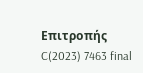Επιτροπής C(2023) 7463 final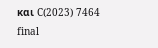και C(2023) 7464 final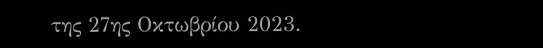της 27ης Οκτωβρίου 2023.